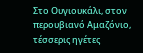Στο Ουγιουκάλι, στον περουβιανό Αμαζόνιο, τέσσερις ηγέτες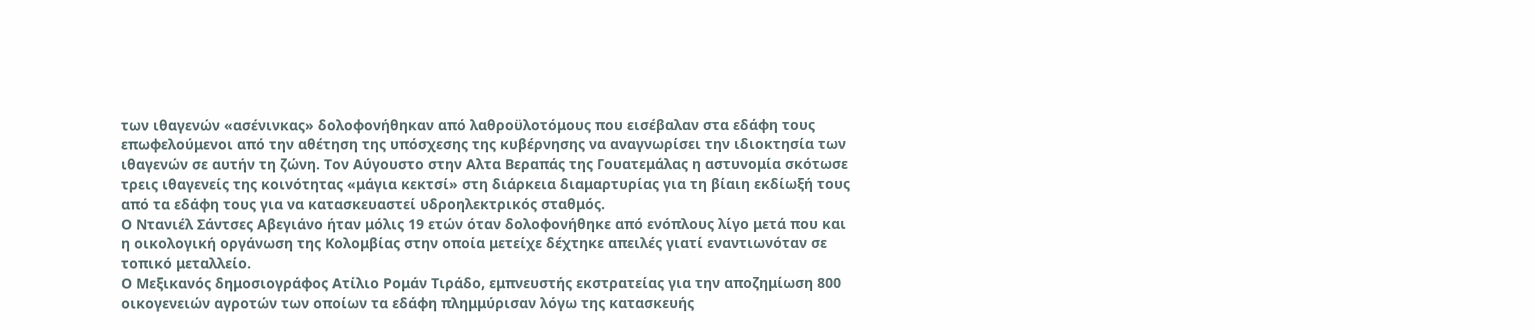των ιθαγενών «ασένινκας» δολοφονήθηκαν από λαθροϋλοτόμους που εισέβαλαν στα εδάφη τους επωφελούμενοι από την αθέτηση της υπόσχεσης της κυβέρνησης να αναγνωρίσει την ιδιοκτησία των ιθαγενών σε αυτήν τη ζώνη. Τον Αύγουστο στην Αλτα Βεραπάς της Γουατεμάλας η αστυνομία σκότωσε τρεις ιθαγενείς της κοινότητας «μάγια κεκτσί» στη διάρκεια διαμαρτυρίας για τη βίαιη εκδίωξή τους από τα εδάφη τους για να κατασκευαστεί υδροηλεκτρικός σταθμός.
Ο Ντανιέλ Σάντσες Αβεγιάνο ήταν μόλις 19 ετών όταν δολοφονήθηκε από ενόπλους λίγο μετά που και η οικολογική οργάνωση της Κολομβίας στην οποία μετείχε δέχτηκε απειλές γιατί εναντιωνόταν σε τοπικό μεταλλείο.
Ο Μεξικανός δημοσιογράφος Ατίλιο Ρομάν Τιράδο, εμπνευστής εκστρατείας για την αποζημίωση 800 οικογενειών αγροτών των οποίων τα εδάφη πλημμύρισαν λόγω της κατασκευής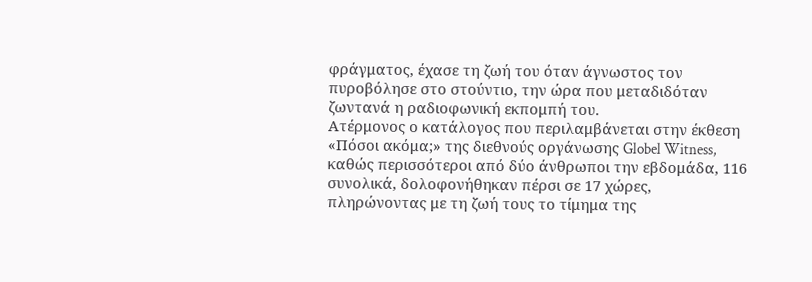φράγματος, έχασε τη ζωή του όταν άγνωστος τον πυροβόλησε στο στούντιο, την ώρα που μεταδιδόταν ζωντανά η ραδιοφωνική εκπομπή του.
Ατέρμονος ο κατάλογος που περιλαμβάνεται στην έκθεση «Πόσοι ακόμα;» της διεθνούς οργάνωσης Globel Witness, καθώς περισσότεροι από δύο άνθρωποι την εβδομάδα, 116 συνολικά, δολοφονήθηκαν πέρσι σε 17 χώρες, πληρώνοντας με τη ζωή τους το τίμημα της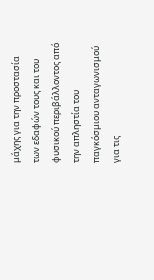μάχης για την προστασία των εδαφών τους και του φυσικού περιβάλλοντος από την απληστία του παγκόσμιου ανταγωνισμού για τις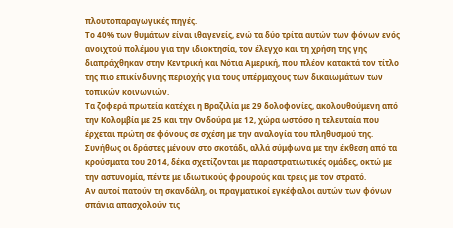πλουτοπαραγωγικές πηγές.
Το 40% των θυμάτων είναι ιθαγενείς, ενώ τα δύο τρίτα αυτών των φόνων ενός ανοιχτού πολέμου για την ιδιοκτησία, τον έλεγχο και τη χρήση της γης διαπράχθηκαν στην Κεντρική και Νότια Αμερική, που πλέον κατακτά τον τίτλο της πιο επικίνδυνης περιοχής για τους υπέρμαχους των δικαιωμάτων των τοπικών κοινωνιών.
Τα ζοφερά πρωτεία κατέχει η Βραζιλία με 29 δολοφονίες, ακολουθούμενη από την Κολομβία με 25 και την Ονδούρα με 12, χώρα ωστόσο η τελευταία που έρχεται πρώτη σε φόνους σε σχέση με την αναλογία του πληθυσμού της.
Συνήθως οι δράστες μένουν στο σκοτάδι, αλλά σύμφωνα με την έκθεση από τα κρούσματα του 2014, δέκα σχετίζονται με παραστρατιωτικές ομάδες, οκτώ με την αστυνομία, πέντε με ιδιωτικούς φρουρούς και τρεις με τον στρατό.
Αν αυτοί πατούν τη σκανδάλη, οι πραγματικοί εγκέφαλοι αυτών των φόνων σπάνια απασχολούν τις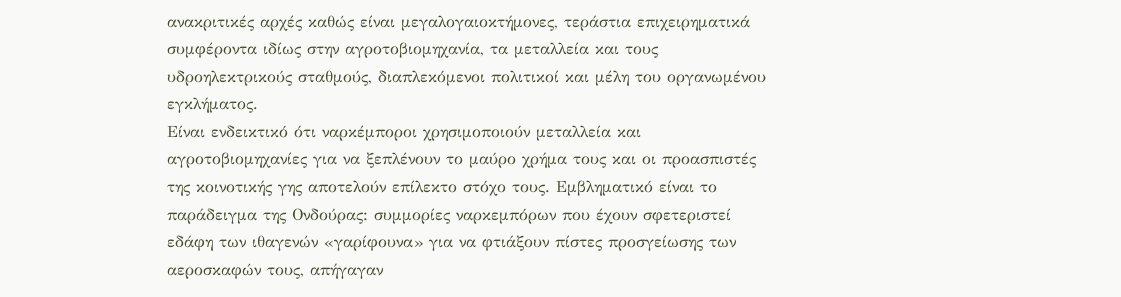ανακριτικές αρχές καθώς είναι μεγαλογαιοκτήμονες, τεράστια επιχειρηματικά συμφέροντα ιδίως στην αγροτοβιομηχανία, τα μεταλλεία και τους υδροηλεκτρικούς σταθμούς, διαπλεκόμενοι πολιτικοί και μέλη του οργανωμένου εγκλήματος.
Είναι ενδεικτικό ότι ναρκέμποροι χρησιμοποιούν μεταλλεία και αγροτοβιομηχανίες για να ξεπλένουν το μαύρο χρήμα τους και οι προασπιστές της κοινοτικής γης αποτελούν επίλεκτο στόχο τους. Εμβληματικό είναι το παράδειγμα της Ονδούρας: συμμορίες ναρκεμπόρων που έχουν σφετεριστεί εδάφη των ιθαγενών «γαρίφουνα» για να φτιάξουν πίστες προσγείωσης των αεροσκαφών τους, απήγαγαν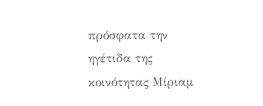πρόσφατα την ηγέτιδα της κοινότητας Μίριαμ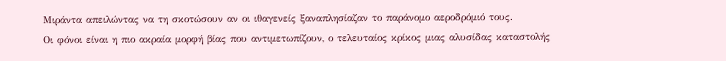Μιράντα απειλώντας να τη σκοτώσουν αν οι ιθαγενείς ξαναπλησίαζαν το παράνομο αεροδρόμιό τους.
Οι φόνοι είναι η πιο ακραία μορφή βίας που αντιμετωπίζουν, ο τελευταίος κρίκος μιας αλυσίδας καταστολής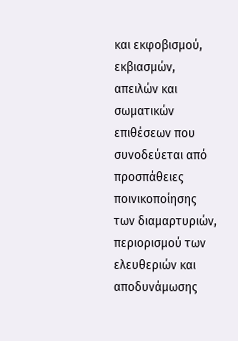και εκφοβισμού, εκβιασμών, απειλών και σωματικών επιθέσεων που συνοδεύεται από προσπάθειες ποινικοποίησης των διαμαρτυριών, περιορισμού των ελευθεριών και αποδυνάμωσης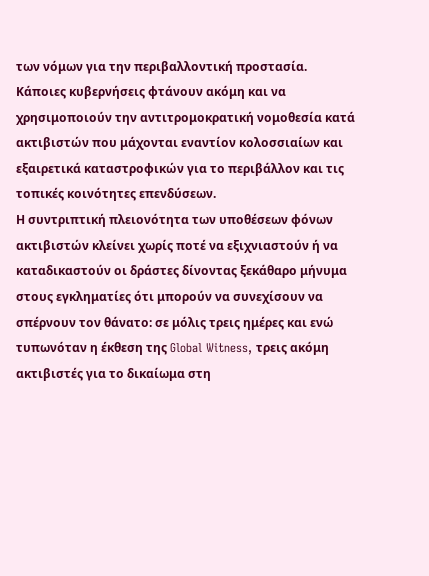των νόμων για την περιβαλλοντική προστασία.
Κάποιες κυβερνήσεις φτάνουν ακόμη και να χρησιμοποιούν την αντιτρομοκρατική νομοθεσία κατά ακτιβιστών που μάχονται εναντίον κολοσσιαίων και εξαιρετικά καταστροφικών για το περιβάλλον και τις τοπικές κοινότητες επενδύσεων.
Η συντριπτική πλειονότητα των υποθέσεων φόνων ακτιβιστών κλείνει χωρίς ποτέ να εξιχνιαστούν ή να καταδικαστούν οι δράστες δίνοντας ξεκάθαρο μήνυμα στους εγκληματίες ότι μπορούν να συνεχίσουν να σπέρνουν τον θάνατο: σε μόλις τρεις ημέρες και ενώ τυπωνόταν η έκθεση της Global Witness, τρεις ακόμη ακτιβιστές για το δικαίωμα στη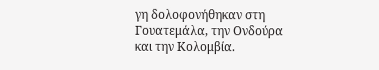γη δολοφονήθηκαν στη Γουατεμάλα, την Ονδούρα και την Κολομβία.